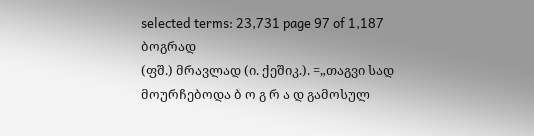selected terms: 23,731 page 97 of 1,187
ბოგრად
(ფშ.) მრავლად (ი. ქეშიკ.). =„თაგვი სად მოურჩებოდა ბ ო გ რ ა დ გამოსულ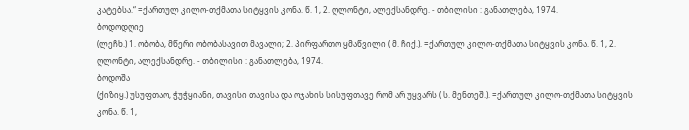კატებსა.“ =ქართულ კილო-თქმათა სიტყვის კონა. წ. 1, 2. ღლონტი, ალექსანდრე. - თბილისი : განათლება, 1974.
ბოდოდღიე
(ლეჩხ.) 1. ობობა, მწერი ობობასავით მავალი; 2. პირფართო ყმაწვილი ( მ. ჩიქ.). =ქართულ კილო-თქმათა სიტყვის კონა. წ. 1, 2. ღლონტი, ალექსანდრე. - თბილისი : განათლება, 1974.
ბოდოშა
(ქიზიყ.) უსუფთაო, ჭუჭყიანი, თავისი თავისა და ოჯახის სისუფთავე რომ არ უყვარს ( ს. მენთეშ.). =ქართულ კილო-თქმათა სიტყვის კონა. წ. 1,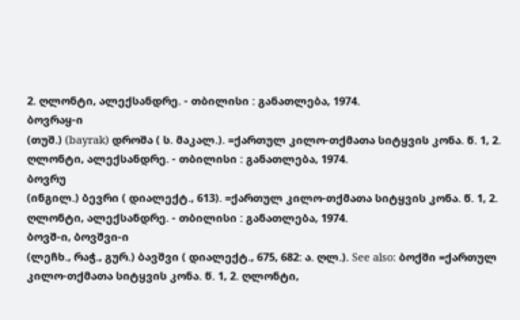2. ღლონტი, ალექსანდრე. - თბილისი : განათლება, 1974.
ბოვრაყ-ი
(თუშ.) (bayrak) დროშა ( ს. მაკალ.). =ქართულ კილო-თქმათა სიტყვის კონა. წ. 1, 2. ღლონტი, ალექსანდრე. - თბილისი : განათლება, 1974.
ბოვრუ
(ინგილ.) ბევრი ( დიალექტ., 613). =ქართულ კილო-თქმათა სიტყვის კონა. წ. 1, 2. ღლონტი, ალექსანდრე. - თბილისი : განათლება, 1974.
ბოვშ-ი, ბოვშვი-ი
(ლეჩხ., რაჭ., გურ.) ბავშვი ( დიალექტ., 675, 682: ა. ღლ.). See also: ბოქში =ქართულ კილო-თქმათა სიტყვის კონა. წ. 1, 2. ღლონტი,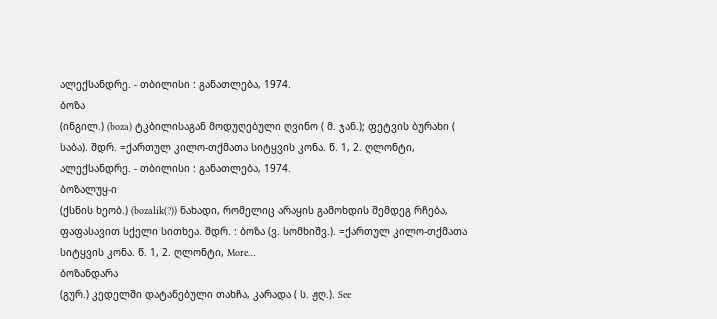ალექსანდრე. - თბილისი : განათლება, 1974.
ბოზა
(ინგილ.) (boza) ტკბილისაგან მოდუღებული ღვინო ( მ. ჯან.); ფეტვის ბურახი ( საბა). შდრ. =ქართულ კილო-თქმათა სიტყვის კონა. წ. 1, 2. ღლონტი, ალექსანდრე. - თბილისი : განათლება, 1974.
ბოზალუყ-ი
(ქსნის ხეობ.) (bozalik(?)) ნახადი, რომელიც არაყის გამოხდის შემდეგ რჩება, ფაფასავით სქელი სითხეა. შდრ. : ბოზა (ვ. სომხიშვ.). =ქართულ კილო-თქმათა სიტყვის კონა. წ. 1, 2. ღლონტი, More…
ბოზანდარა
(გურ.) კედელში დატანებული თახჩა, კარადა ( ს. ჟღ.). See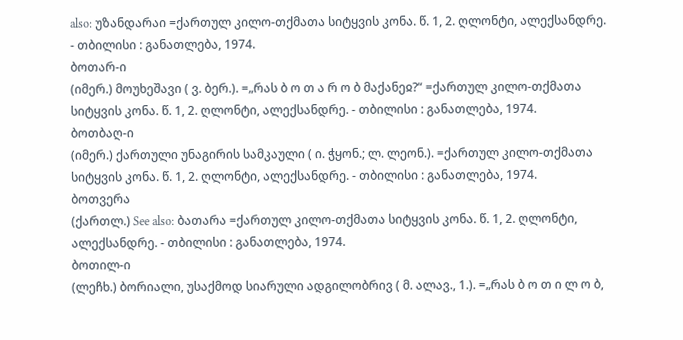also: უზანდარაი =ქართულ კილო-თქმათა სიტყვის კონა. წ. 1, 2. ღლონტი, ალექსანდრე. - თბილისი : განათლება, 1974.
ბოთარ-ი
(იმერ.) მოუხეშავი ( ვ. ბერ.). =„რას ბ ო თ ა რ ო ბ მაქანეჲ?“ =ქართულ კილო-თქმათა სიტყვის კონა. წ. 1, 2. ღლონტი, ალექსანდრე. - თბილისი : განათლება, 1974.
ბოთბაღ-ი
(იმერ.) ქართული უნაგირის სამკაული ( ი. ჭყონ.; ლ. ლეონ.). =ქართულ კილო-თქმათა სიტყვის კონა. წ. 1, 2. ღლონტი, ალექსანდრე. - თბილისი : განათლება, 1974.
ბოთვერა
(ქართლ.) See also: ბათარა =ქართულ კილო-თქმათა სიტყვის კონა. წ. 1, 2. ღლონტი, ალექსანდრე. - თბილისი : განათლება, 1974.
ბოთილ-ი
(ლეჩხ.) ბორიალი, უსაქმოდ სიარული ადგილობრივ ( მ. ალავ., 1.). =„რას ბ ო თ ი ლ ო ბ,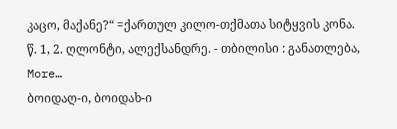კაცო, მაქანე?“ =ქართულ კილო-თქმათა სიტყვის კონა. წ. 1, 2. ღლონტი, ალექსანდრე. - თბილისი : განათლება, More…
ბოიდაღ-ი, ბოიდახ-ი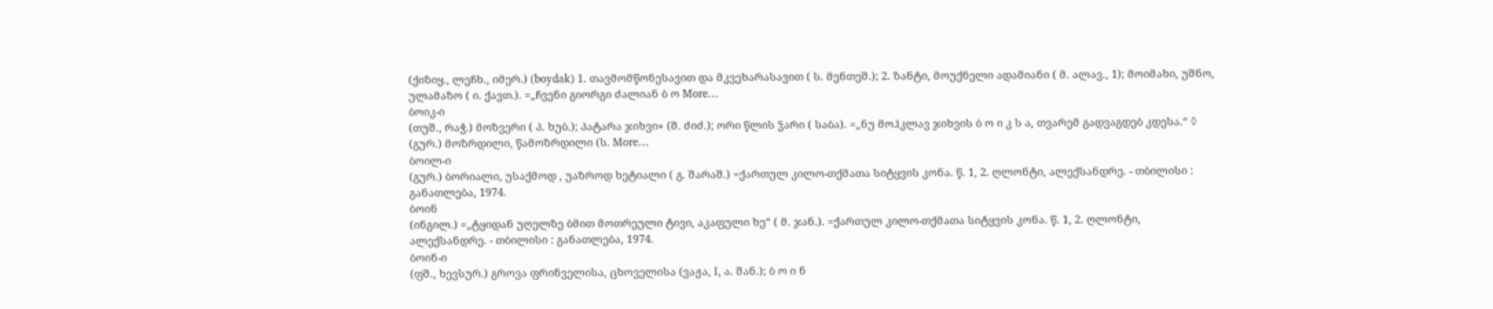(ქიზიყ., ლეჩხ., იმერ.) (boydak) 1. თავმომწონესავით და მკვეხარასავით ( ს. მენთეშ.); 2. ზანტი, მოუქნელი ადამიანი ( მ. ალავ., 1); მოიმახი, უშნო, ულამაზო ( ი. ქავთ.). =„ჩვენი გიორგი ძალიან ბ ო More…
ბოიკ-ი
(თუშ., რაჭ.) მოზვერი ( პ. ხუბ.); პატარა ჯიხვი» (შ. ძიძ.); ორი წლის ჴარი ( საბა). =„ნუ მოჰკლავ ჯიხვის ბ ო ი კ ს ა, თვარემ გადვაგდებ კდესა.“ ◊ (გურ.) მოზრდილი, წამოზრდილი (ს. More…
ბოილ-ი
(გურ.) ბორიალი, უსაქმოდ , უაზროდ ხეტიალი ( გ. შარაშ.) =ქართულ კილო-თქმათა სიტყვის კონა. წ. 1, 2. ღლონტი, ალექსანდრე. - თბილისი : განათლება, 1974.
ბოინ
(ინგილ.) =„ტყიდან უღელზე ბმით მოთრეული ტივი, აკაფული ხე“ ( მ. ჯან.). =ქართულ კილო-თქმათა სიტყვის კონა. წ. 1, 2. ღლონტი, ალექსანდრე. - თბილისი : განათლება, 1974.
ბოინ-ი
(ფშ., ხევსურ.) გროვა ფრინველისა, ცხოველისა (ვაჟა, I, ა. შან.); ბ ო ი ნ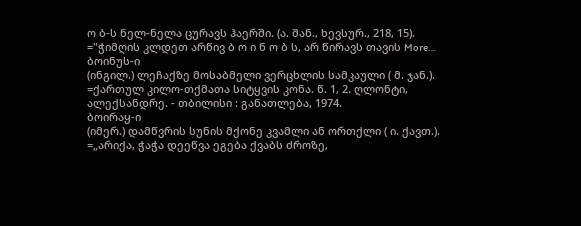ო ბ-ს ნელ-ნელა ცურავს ჰაერში. (ა. შან., ხევსურ., 218, 15). ="ჭიმღის კლდეთ არწივ ბ ო ი ნ ო ბ ს, არ წირავს თავის More…
ბოინუს-ი
(ინგილ.) ლეჩაქზე მოსაბმელი ვერცხლის სამკაული ( მ. ჯან.). =ქართულ კილო-თქმათა სიტყვის კონა. წ. 1, 2. ღლონტი, ალექსანდრე. - თბილისი : განათლება, 1974.
ბოირაყ-ი
(იმერ.) დამწვრის სუნის მქონე კვამლი ან ორთქლი ( ი. ქავთ.). =„არიქა, ჭაჭა დეეწვა ეგება ქვაბს ძროზე,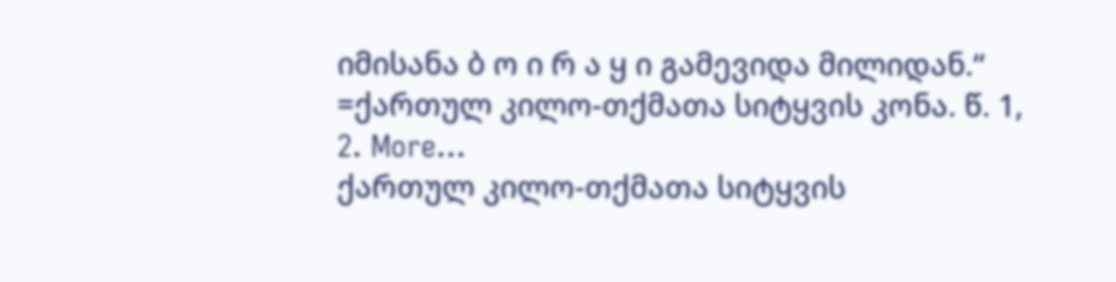იმისანა ბ ო ი რ ა ყ ი გამევიდა მილიდან.“ =ქართულ კილო-თქმათა სიტყვის კონა. წ. 1, 2. More…
ქართულ კილო-თქმათა სიტყვის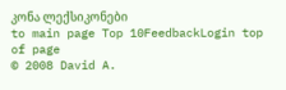კონა ლექსიკონები
to main page Top 10FeedbackLogin top of page
© 2008 David A.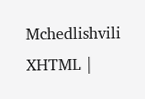Mchedlishvili XHTML |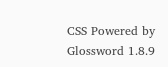CSS Powered by Glossword 1.8.9